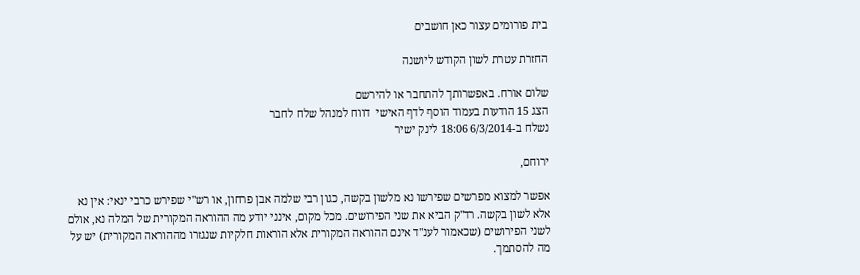בית פורומים עצור כאן חושבים

החזרת עטרת לשון הקודש ליושנה

שלום אורח. באפשרותך להתחבר או להירשם
הצג 15 הודעות בעמוד הוסף לדף האישי  דווח למנהל שלח לחבר
נשלח ב-6/3/2014 18:06 לינק ישיר

ירוחם,

אפשר למצוא מפרשים שפירשו נא מלשון בקשה, כגון רבי שלמה אבן פרחון, או רש"י שפירש כרבי ינאי: אין נא אלא לשון בקשה. רד"ק הביא את שני הפירושים. מכל מקום, אינני יודע מה ההוראה המקורית של המלה נא, אולם לשני הפירושים (שכאמור לענ"ד אינם ההוראה המקורית אלא הוראות חלקיות שנגזרו מההוראה המקורית) יש על מה להסתמך.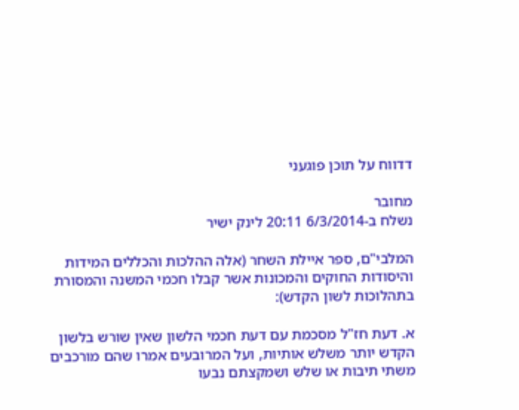דדווח על תוכן פוגעני

מחובר
נשלח ב-6/3/2014 20:11 לינק ישיר

המלבי"ם, ספר איילת השחר (אלה ההלכות והכללים המידות והיסודות החוקים והמכונות אשר קבלו חכמי המשנה והמסורת בתהלוכות לשון הקדש):

א. דעת חז"ל מסכמת עם דעת חכמי הלשון שאין שורש בלשון הקדש יותר משלש אותיות, ועל המרובעים אמרו שהם מורכבים משתי תיבות או שלש ושמקצתם נבעו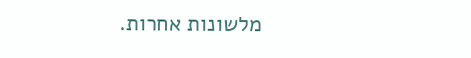מלשונות אחרות.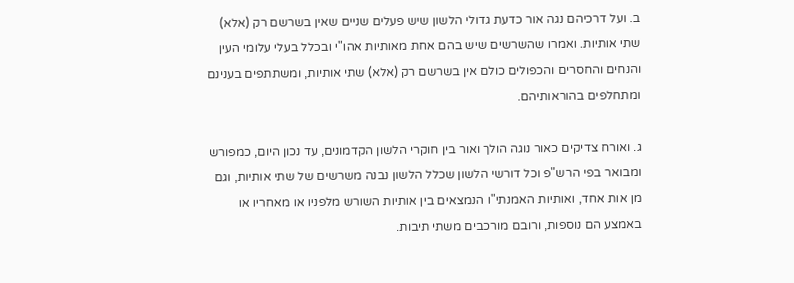ב. ועל דרכיהם נגה אור כדעת גדולי הלשון שיש פעלים שניים שאין בשרשם רק (אלא) שתי אותיות. ואמרו שהשרשים שיש בהם אחת מאותיות אהו"י ובכלל בעלי עלומי העין והנחים והחסרים והכפולים כולם אין בשרשם רק (אלא) שתי אותיות, ומשתתפים בענינם ומתחלפים בהוראותיהם.

ג. ואורח צדיקים כאור נוגה הולך ואור בין חוקרי הלשון הקדמונים, עד נכון היום, כמפורש ומבואר בפי הרש"פ וכל דורשי הלשון שכלל הלשון נבנה משרשים של שתי אותיות, וגם מן אות אחד, ואותיות האמנתי"ו הנמצאים בין אותיות השורש מלפניו או מאחריו או באמצע הם נוספות, ורובם מורכבים משתי תיבות.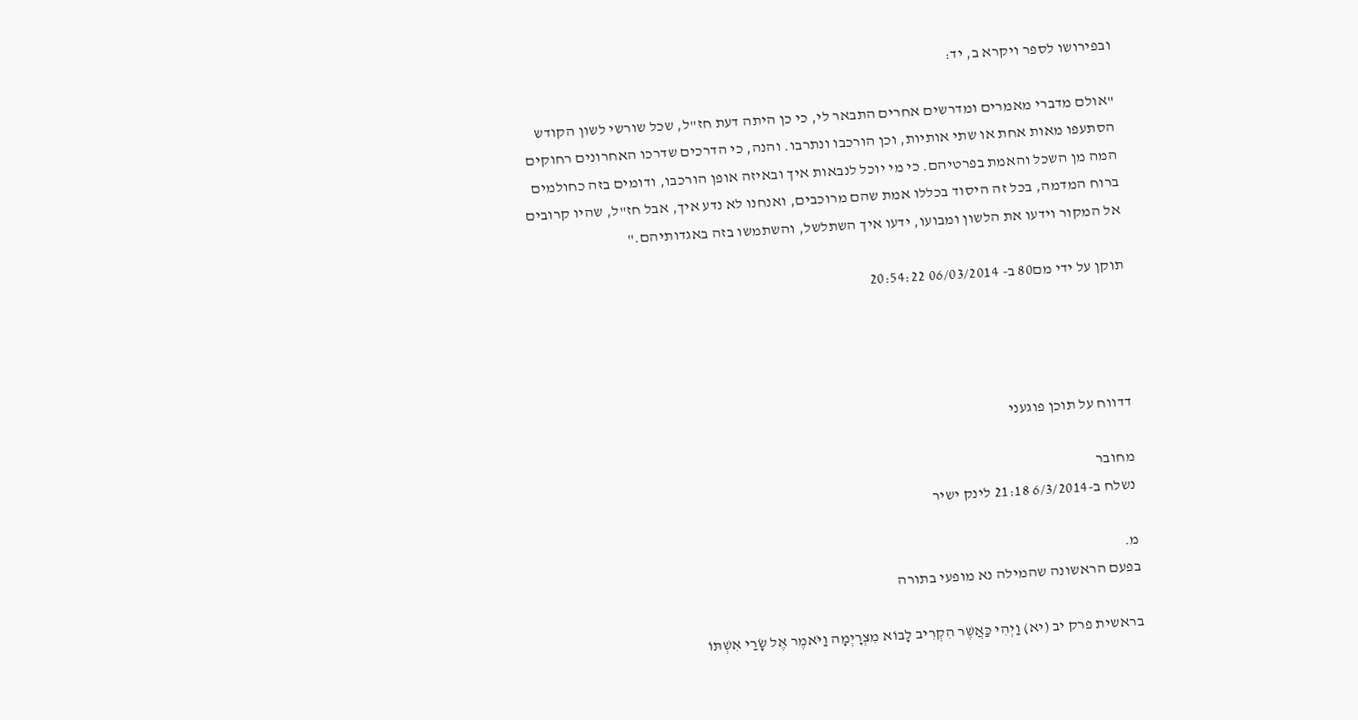ובפירושו לספר ויקרא ב, יד:

"אולם מדברי מאמרים ומדרשים אחרים התבאר לי, כי כן היתה דעת חז"ל, שכל שורשי לשון הקודש הסתעפו מאות אחת או שתי אותיות, וכן הורכבו ונתרבו. והנה, כי הדרכים שדרכו האחרונים רחוקים המה מן השכל והאמת בפרטיהם. כי מי יוכל לנבאות איך ובאיזה אופן הורכבו, ודומים בזה כחולמים ברוח המדמה, בכל זה היסוד בכללו אמת שהם מרוכבים, ואנחנו לא נדע איך, אבל חז"ל, שהיו קרובים אל המקור וידעו את הלשון ומבועו, ידעו איך השתלשל, והשתמשו בזה באגדותיהם."

תוקן על ידי מם80 ב- 06/03/2014 20:54:22




דדווח על תוכן פוגעני

מחובר
נשלח ב-6/3/2014 21:18 לינק ישיר

מ.
בפעם הראשונה שהמילה נא מופעי בתורה

בראשית פרק יב (יא) וַיְהִי כַּאֲשֶׁר הִקְרִיב לָבוֹא מִצְרָיְמָה וַיֹּאמֶר אֶל שָׂרַי אִשְׁתּוֹ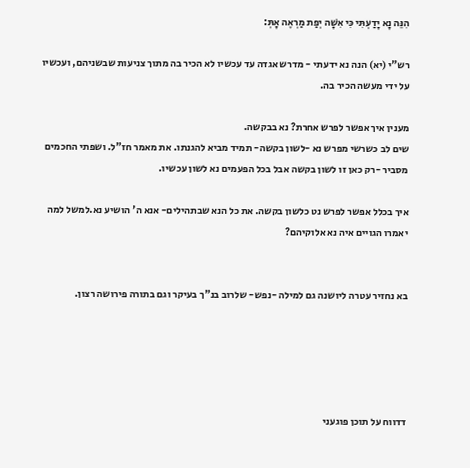הִנֵּה נָא יָדַעְתִּי כִּי אִשָּׁה יְפַת מַרְאֶה אָתְּ:

רש"י (יא) הנה נא ידעתי - מדרש אגדה עד עכשיו לא הכיר בה מתוך צניעות שבשניהם, ועכשיו על ידי מעשה הכיר בה.

מענין איך אפשר לפרש אחרת? נא בבקשה.
שים לב כשרשי מפרש נא -לשון בקשה- תמיד מביא להגנתו. את מאמר חז"ל. ושפתי החכמים מסביר -רק כאן זו לשון בקשה אבל בכל הפעמים נא לשון עכשיו.

איך בכלל אפשר לפרש נט כלשון בקשה. את כל הנא שבתהילים- אנא ה' הושיע נא.למשל למה יאמרו הגויים איה נא אלוקיהם?


בא נחזיר עטרה ליושנה גם למילה -נפש- שלרוב בנ"ך בעיקר וגם בתורה פירושה רצון.





דדווח על תוכן פוגעני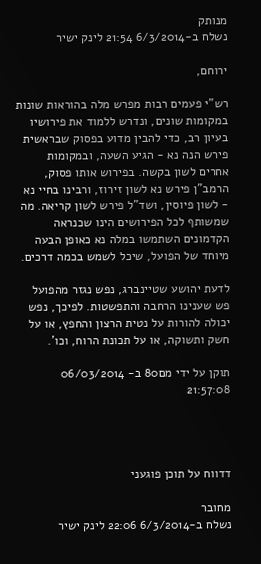מנותק
נשלח ב-6/3/2014 21:54 לינק ישיר

ירוחם,

רש"י פעמים רבות מפרש מלה בהוראות שונות במקומות שונים, ונדרש ללמוד את פירושיו בעיון רב, כדי להבין מדוע בפסוק שבראשית פירש הנה נא - הגיע השעה, ובמקומות אחרים לשון בקשה. בפירוש אותו פסוק, הרמב"ן פירש נא לשון זירוז, ורבינו בחיי נא - לשון פיוסין, ושד"ל פירש לשון קריאה. מה שמשותף לכל הפירושים הינו שכנראה הקדמונים השתמשו במלה נא כאופן הבעה מיוחד של הפועל, שיכל לשמש בכמה דרכים.

לדעת יהושע שטיינברג, נפש נגזר מהפועל פש שענינו הרחבה והתפשטות. לפיכך, נפש יכולה להורות על נטית הרצון והחפץ, או על חשק ותשוקה, או על תכונת הרוח, וכו'.

תוקן על ידי מם80 ב- 06/03/2014 21:57:08




דדווח על תוכן פוגעני

מחובר
נשלח ב-6/3/2014 22:06 לינק ישיר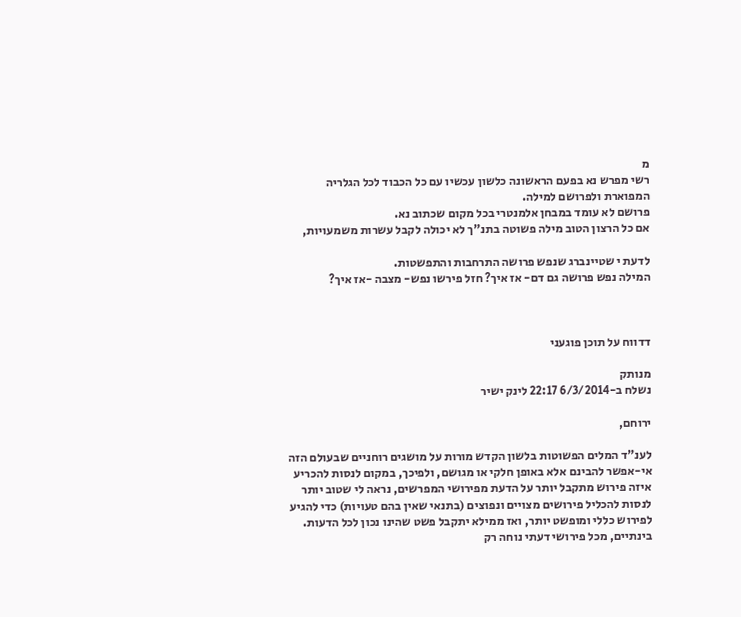מ
רשי מפרש נא בפעם הראשונה כלשון עכשיו עם כל הכבוד לכל הגלריה המפוארת ולפרושם למילה.
פרושם לא עומד במבחן אלמנטרי בכל מקום שכתוב נא.
אם כל הרצון הטוב מילה פשוטה בתנ"ך לא יכולה לקבל עשרות משמעויות,

לדעת י שטיינברג שנפש פרושה התרחבות והתפשטות.
המילה נפש פרושה גם דם- אז איך? חזל פירשו נפש- מצבה -אז איך?



דדווח על תוכן פוגעני

מנותק
נשלח ב-6/3/2014 22:17 לינק ישיר

ירוחם,

לענ"ד המלים הפשוטות בלשון הקדש מורות על מושגים רוחניים שבעולם הזה אי-אפשר להבינם אלא באופן חלקי או מגושם, ולפיכך, במקום לנסות להכריע איזה פירוש מתקבל יותר על הדעת מפירושי המפרשים, נראה לי שטוב יותר לנסות להכליל פירושים מצויים ונפוצים (בתנאי שאין בהם טעויות) כדי להגיע לפירוש כללי ומופשט יותר, ואז ממילא יתקבל פשט שהינו נכון לכל הדעות. בינתיים, מכל פירושי דעתי נוחה רק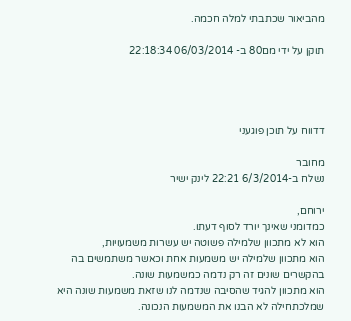מהביאור שכתבתי למלה חכמה.

תוקן על ידי מם80 ב- 06/03/2014 22:18:34




דדווח על תוכן פוגעני

מחובר
נשלח ב-6/3/2014 22:21 לינק ישיר

ירוחם,
כמדומני שאינך יורד לסוף דעתו.
הוא לא מתכוון שלמילה פשוטה יש עשרות משמעויות,
הוא מתכוון שלמילה יש משמעות אחת וכאשר משתמשים בה בהקשרים שונים זה רק נדמה כמשמעות שונה.
הוא מתכוון להגיד שהסיבה שנדמה לנו שזאת משמעות שונה היא שמלכתחילה לא הבנו את המשמעות הנכונה.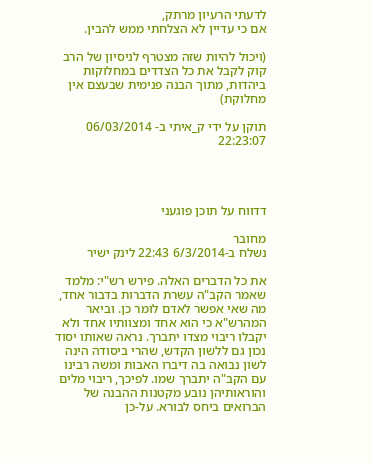לדעתי הרעיון מרתק,
אם כי עדיין לא הצלחתי ממש להבין.

(ויכול להיות שזה מצטרף לניסיון של הרב קוק לקבל את כל הצדדים במחלוקות ביהדות, מתוך הבנה פנימית שבעצם אין מחלוקת)

תוקן על ידי ק_איתי ב- 06/03/2014 22:23:07




דדווח על תוכן פוגעני

מחובר
נשלח ב-6/3/2014 22:43 לינק ישיר

את כל הדברים האלה. פירש רש"י: מלמד שאמר הקב"ה עשרת הדברות בדבור אחד, מה שאי אפשר לאדם לומר כן. וביאר המהרש"א כי הוא אחד ומצוותיו אחד ולא יקבלו ריבוי מצדו יתברך. נראה שאותו יסוד נכון גם ללשון הקדש, שהרי ביסודה הינה לשון נבואה בה דיברו האבות ומשה רבינו עם הקב"ה יתברך שמו. לפיכך, ריבוי מלים והוראותיהן נובע מקטנות ההבנה של הברואים ביחס לבורא. על-כן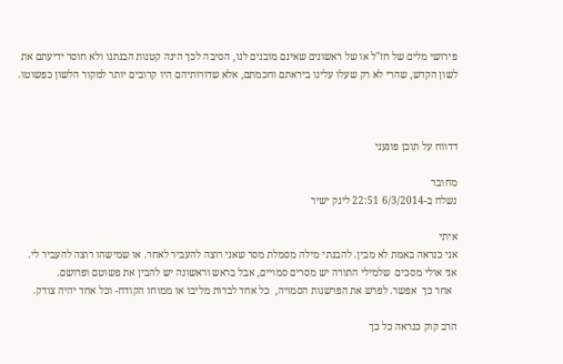פירושי מלים של חז"ל או של ראשונים שאינם מובנים לנו, הסיבה לכך הינה קטנות הבנתנו ולא חוסר ידיעתם את לשון הקדש, שהרי לא רק שעלו עלינו ביראתם וחכמתם, אלא שדורותיהם היו קרובים יותר למקור הלשון כפשוטו.



דדווח על תוכן פוגעני

מחובר
נשלח ב-6/3/2014 22:51 לינק ישיר

איתי
אני כנראה באמת לא מבין. להבנתי מילה מסמלת מסר שאני רוצה להעביר לאחר. או שמישהו רוצה להעביר לי.
אני אולי מסכים  שלמילי התורה יש מסרים סמויים, אבל בראש וראשונה יש להבין את פשוטם ופרושם.
  אחר כך  אפשר. לפרש את הפרשנות הסמויה,  כל אחד לבדות מליבו או ממוחו הקודח- וכל אחד יהיה צודק.

הרב קוק כנראה כל כך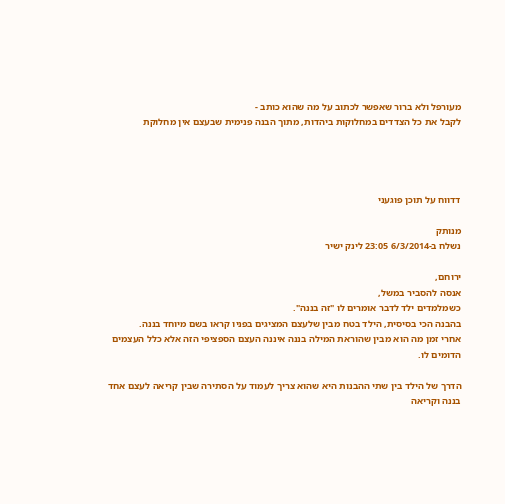מעורפל ולא ברור שאפשר לכתוב על מה שהוא כותב -
לקבל את כל הצדדים במחלוקות ביהדות, מתוך הבנה פנימית שבעצם אין מחלוקת




דדווח על תוכן פוגעני

מנותק
נשלח ב-6/3/2014 23:05 לינק ישיר

ירוחם,
אנסה להסביר במשל,
כשמלמדים ילד לדבר אומרים לו "זה בננה".
בהבנה הכי בסיסית, הילד בטח מבין שלעצם המציגים בפניו קראו בשם מיוחד בננה.
אחרי זמן מה הוא מבין שהוראת המילה בננה איננה העצם הספציפי הזה אלא כלל העצמים הדומים לו.

הדרך של הילד בין שתי ההבנות היא שהוא צריך לעמוד על הסתירה שבין קריאה לעצם אחד בננה וקריאה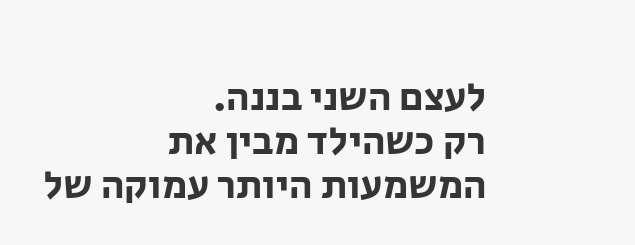לעצם השני בננה.
רק כשהילד מבין את המשמעות היותר עמוקה של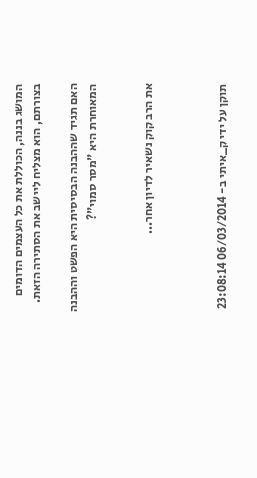המושג בננה, הכוללת את כל העצמים הדומים בצורתם, הוא מצליח ליישב את הסתירה הזאת.

האם תגיד שההבנה הבסיסית היא הפשט וההבנה המאוחרת היא "מסר סמוי"?


את הרב קוק נשאיר לדיון אחר...



תוקן על ידי ק_איתי ב- 06/03/2014 23:08:14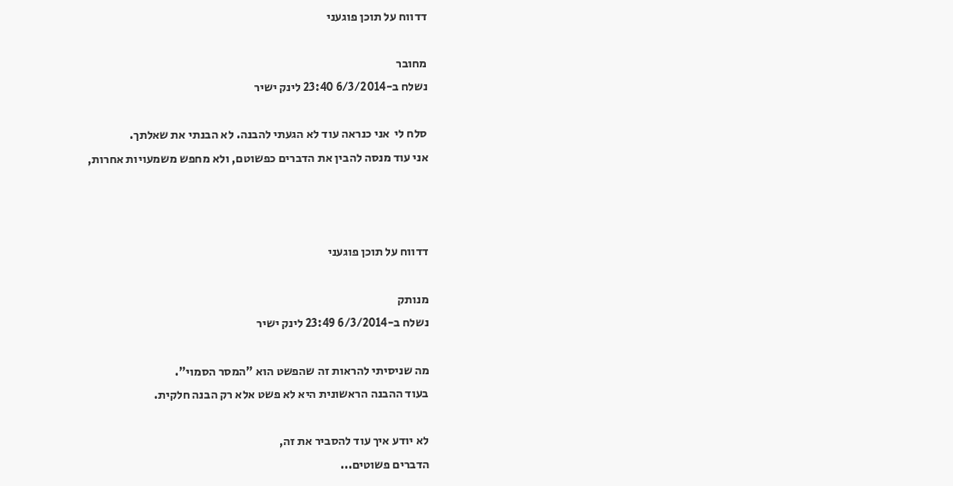דדווח על תוכן פוגעני

מחובר
נשלח ב-6/3/2014 23:40 לינק ישיר

סלח לי  אני כנראה עוד לא הגעתי להבנה. לא הבנתי את שאלתך.
אני עוד מנסה להבין את הדברים כפשוטם, ולא מחפש משמעויות אחרות,



דדווח על תוכן פוגעני

מנותק
נשלח ב-6/3/2014 23:49 לינק ישיר

מה שניסיתי להראות זה שהפשט הוא "המסר הסמוי".
בעוד ההבנה הראשונית היא לא פשט אלא רק הבנה חלקית.

לא יודע איך עוד להסביר את זה,
הדברים פשוטים...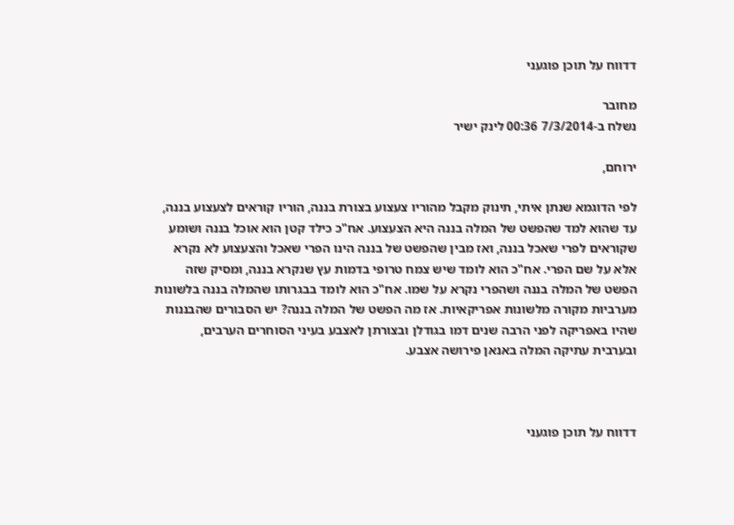דדווח על תוכן פוגעני

מחובר
נשלח ב-7/3/2014 00:36 לינק ישיר

ירוחם,

לפי הדוגמא שנתן איתי, תינוק מקבל מהוריו צעצוע בצורת בננה, הוריו קוראים לצעצוע בננה, עד שהוא למד שהפשט של המלה בננה היא הצעצוע. אח"כ כילד קטן הוא אוכל בננה ושומע שקוראים לפרי שאכל בננה, ואז מבין שהפשט של בננה הינו הפרי שאכל והצעצוע לא נקרא אלא על שם הפרי. אח"כ הוא לומד שיש צמח טרופי בדמות עץ שנקרא בננה, ומסיק שזה הפשט של המלה בננה ושהפרי נקרא על שמו. אח"כ הוא לומד בבגרותו שהמלה בננה בלשונות מערביות מקורה מלשונות אפריקאיות. אז מה הפשט של המלה בננה? יש הסבורים שהבננות שהיו באפריקה לפני הרבה שנים דמו בגודלן ובצורתן לאצבע בעיני הסוחרים הערבים, ובערבית עתיקה המלה באנאן פירושה אצבע.



דדווח על תוכן פוגעני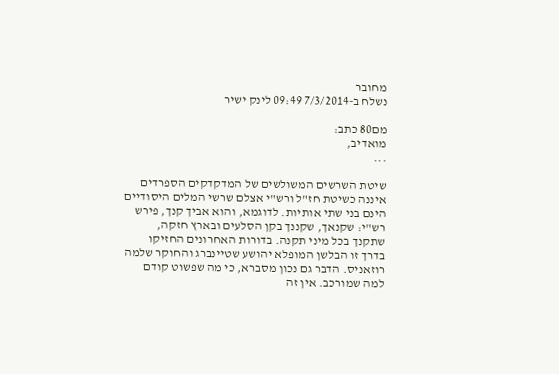מחובר
נשלח ב-7/3/2014 09:49 לינק ישיר

מם80 כתב:
מואדיב,
...

שיטת השרשים המשולשים של המדקדקים הספרדים איננה כשיטת חז"ל ורש"י אצלם שרשי המלים היסודיים הינם בני שתי אותיות. לדוגמא, והוא אביך קנך, פירש רש"י: שקנאך, שקננך בקן הסלעים ובארץ חזקה, שתקנך בכל מיני תקנה. בדורות האחרונים החזיקו בדרך זו הבלשן המופלא יהושע שטיינברג והחוקר שלמה רוזאניס. הדבר גם נכון מסברא, כי מה שפשוט קודם למה שמורכב. אין זה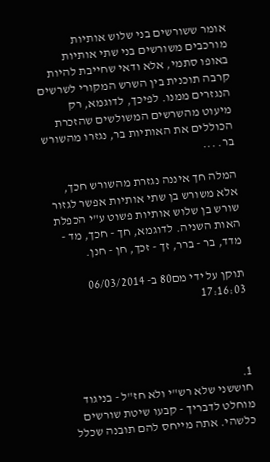אומר ששורשים בני שלוש אותיות מורכבים משורשים בני שתי אותיות באופו סתמי, אלא ודאי שחייבת להיות קרבה תוכנית בין השרש המקורי לשרשים הנגזרים ממנו. לפיכך, לדוגמא, רק מיעוט מהשרשים המשולשים שהזכרת הכוללים את האותיות בר, נגזרו מהשורש בר. ...

המלה חך איננה נגזרת מהשורש חכך, אלא משורש בן שתי אותיות אפשר לגזור שורש בן שלוש אותיות פשוט ע"י הכפלת האות השניה. לדוגמא, חך - חכך, מד - מדד, בר - ברר, זך - זכך, חן - חנן.

תוקן על ידי מם80 ב- 06/03/2014 17:16:03




1.
חוששני שלא רש"י ולא חז"ל - בניגוד מוחלט לדבריך - קבעו שיטת שורשים כלשהי. אתה מייחס להם תובנה שכלל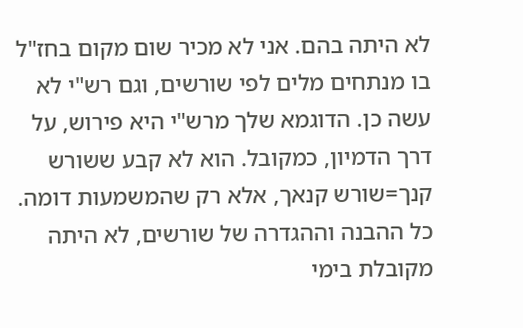לא היתה בהם. אני לא מכיר שום מקום בחז"ל בו מנתחים מלים לפי שורשים, וגם רש"י לא עשה כן. הדוגמא שלך מרש"י היא פירוש, על דרך הדמיון, כמקובל. הוא לא קבע ששורש קנך=שורש קנאך, אלא רק שהמשמעות דומה.
כל ההבנה וההגדרה של שורשים, לא היתה מקובלת בימי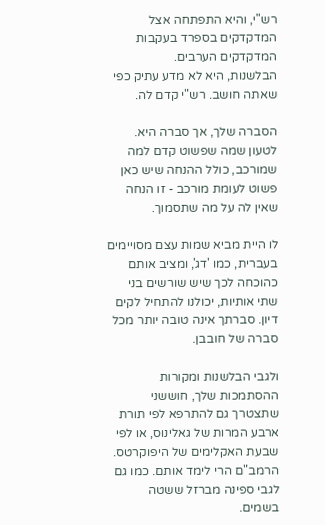רש"י, והיא התפתחה אצל המדקדקים בספרד בעקבות המדקדקים הערבים.
הבלשנות, היא לא מדע עתיק כפי שאתה חושב. רש"י קדם לה.

הסברה שלך, אך סברה היא. לטעון שמה שפשוט קדם למה שמורכב, כולל ההנחה שיש כאן פשוט לעומת מורכב - זו הנחה שאין לה על מה שתסמוך.

לו היית מביא שמות עצם מסויימים בעברית, כמו 'דג', ומציב אותם כהוכחה לכך שיש שורשים בני שתי אותיות, יכולנו להתחיל לקים דיון. סברתך אינה טובה יותר מכל סברה של חובבן.

ולגבי הבלשנות ומקורות ההסתמכות שלך, חוששני שתצטרך גם להתרפא לפי תורת ארבע המרות של גאלינוס, או לפי שבעת האקלימים של היפוקרטס. הרמב"ם הרי לימד אותם. כמו גם לגבי ספינה מברזל ששטה בשמים.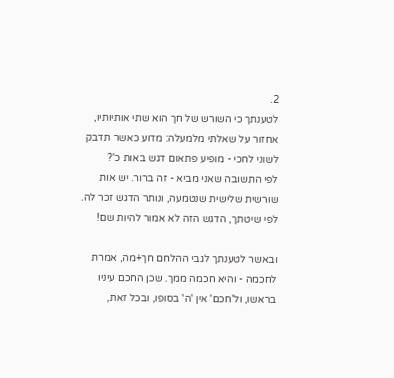2.
לטענתך כי השורש של חך הוא שתי אותיותיו, אחזור על שאלתי מלמעלה: מדוע כאשר תדבק לשוני לחכי - מופיע פתאום דגש באות כ'?
לפי התשובה שאני מביא - זה ברור. יש אות שורשית שלישית שנטמעה, ונותר הדגש זכר לה. לפי שיטתך, הדגש הזה לא אמור להיות שם!

ובאשר לטענתך לגבי ההלחם חך+מה, אמרת לחכמה - והיא חכמה ממך. שכן החכם עיניו בראשו, ול'חכם' אין 'ה' בסופו, ובכל זאת,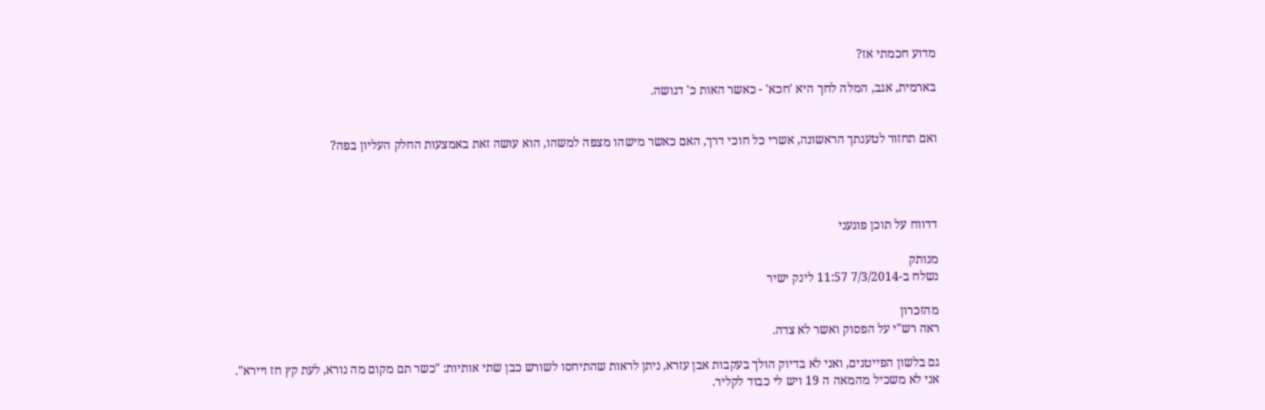מדוע חכמתי אז?

בארמית, אגב, המלה לחך היא 'חכא' - כאשר האות כ' דגושה.


ואם תחזור לטענתך הראשונה, אשרי כל חוכי דרך, האם כאשר מישהו מצפה למשהו, הוא עושה זאת באמצעות החלק העליון בפה?




דדווח על תוכן פוגעני

מנותק
נשלח ב-7/3/2014 11:57 לינק ישיר

מהזכרון
ראה רש"י על הפסוק ואשר לא צדה.

גם בלשון הפייטנים, ואני לא בדיוק הולך בעקבות אבן עזרא, ניתן לראות שהתיחסו לשורש כבן שתי אותיות: "כשר תם מקום מה נורא, לעת קץ חז ויירא".
אני לא משכיל מהמאה ה 19 ויש לי כבוד לקליר.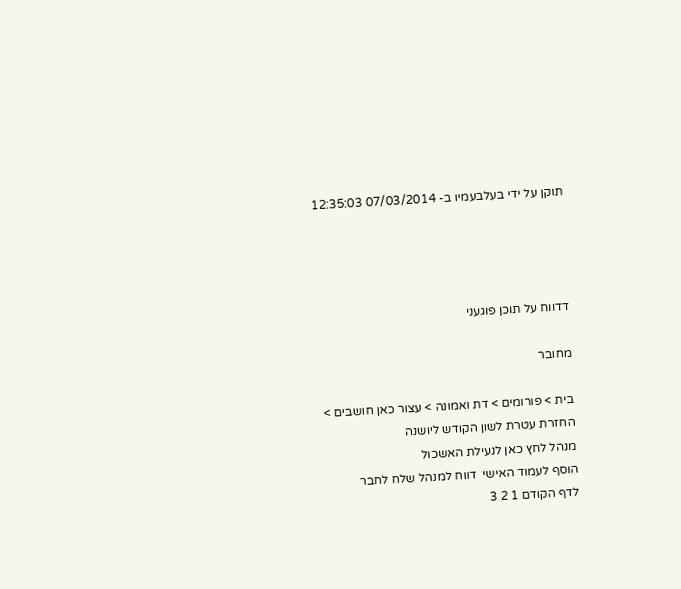תוקן על ידי בעלבעמיו ב- 07/03/2014 12:35:03




דדווח על תוכן פוגעני

מחובר

בית > פורומים > דת ואמונה > עצור כאן חושבים > החזרת עטרת לשון הקודש ליושנה
מנהל לחץ כאן לנעילת האשכול
הוסף לעמוד האישי  דווח למנהל שלח לחבר
לדף הקודם 1 2 3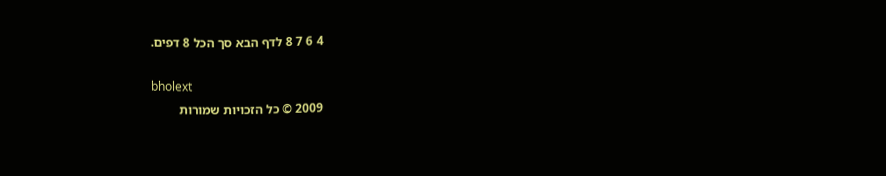4 6 7 8 לדף הבא סך הכל 8 דפים.

bholext
2009 © כל הזכויות שמורות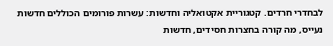לבחדרי חרדים. קטגוריית אקטואליה וחדשות: עשרות פורומים הכוללים חדשות נעייס, מה קורה בחצרות חסידים, חדשות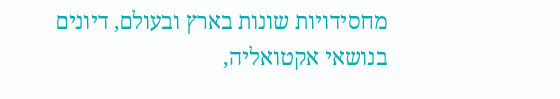מחסידויות שונות בארץ ובעולם, דיונים בנושאי אקטואליה,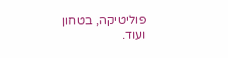פוליטיקה, בטחון ועוד.